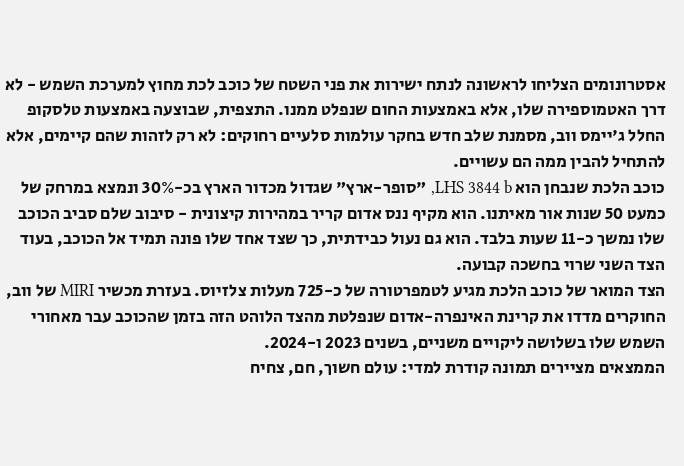אסטרונומים הצליחו לראשונה לנתח ישירות את פני השטח של כוכב לכת מחוץ למערכת השמש - לא דרך האטמוספירה שלו, אלא באמצעות החום שנפלט ממנו. התצפית, שבוצעה באמצעות טלסקופ החלל ג'יימס ווב, מסמנת שלב חדש בחקר עולמות סלעיים רחוקים: לא רק לזהות שהם קיימים, אלא להתחיל להבין ממה הם עשויים.
כוכב הלכת שנבחן הוא LHS 3844 b, "סופר-ארץ" שגדול מכדור הארץ בכ-30% ונמצא במרחק של כמעט 50 שנות אור מאיתנו. הוא מקיף ננס אדום קריר במהירות קיצונית - סיבוב שלם סביב הכוכב שלו נמשך כ-11 שעות בלבד. הוא גם נעול כבידתית, כך שצד אחד שלו פונה תמיד אל הכוכב, בעוד הצד השני שרוי בחשכה קבועה.
הצד המואר של כוכב הלכת מגיע לטמפרטורה של כ-725 מעלות צלזיוס. בעזרת מכשיר MIRI של ווב, החוקרים מדדו את קרינת האינפרה-אדום שנפלטת מהצד הלוהט הזה בזמן שהכוכב עבר מאחורי השמש שלו בשלושה ליקויים משניים, בשנים 2023 ו-2024.
הממצאים מציירים תמונה קודרת למדי: עולם חשוך, חם, צחיח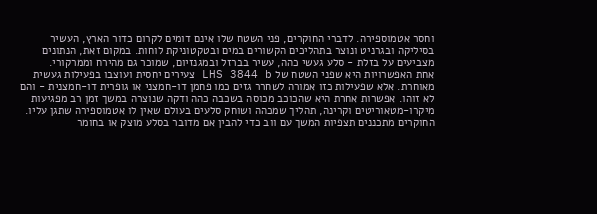וחסר אטמוספירה. לדברי החוקרים, פני השטח שלו אינם דומים לקרום כדור הארץ, העשיר בסיליקה ובגרניט ונוצר בתהליכים הקשורים במים ובטקטוניקת לוחות. במקום זאת, הנתונים מצביעים על בזלת - סלע געשי כהה, עשיר בברזל ובמגנזיום, שמוכר גם מהירח וממרקורי.
אחת האפשרויות היא שפני השטח של LHS 3844 b צעירים יחסית ועוצבו בפעילות געשית מאוחרת. אלא שפעילות כזו אמורה לשחרר גזים כמו פחמן דו-חמצני או גופרית דו-חמצנית - והם לא זוהו. אפשרות אחרת היא שהכוכב מכוסה בשכבה כהה ודקה שנוצרה במשך זמן רב מפגיעות מיקרו-מטאוריטים וקרינה, תהליך שמכהה ושוחק סלעים בעולם שאין לו אטמוספירה שתגן עליו.
החוקרים מתכננים תצפיות המשך עם ווב כדי להבין אם מדובר בסלע מוצק או בחומר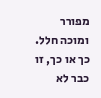מפורר ומוכה חלל. כך או כך, זו כבר לא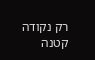רק נקודה קטנה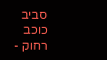סביב כוכב רחוק -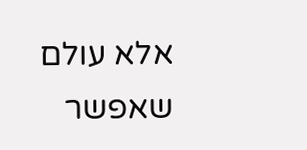אלא עולם שאפשר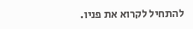להתחיל לקרוא את פניו.